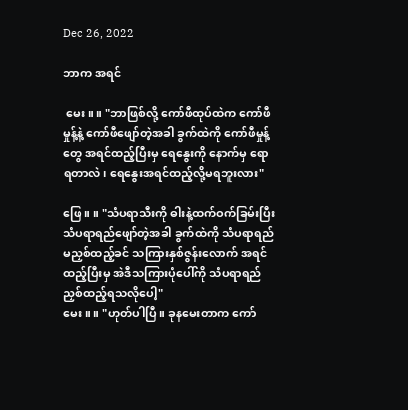Dec 26, 2022

ဘာက အရင်

 မေး။ ။ "ဘာဖြစ်လို့ ကော်ဖီထုပ်ထဲက ကော်ဖီမှုန့်နဲ့ ကော်ဖီဖျော်တဲ့အခါ ခွက်ထဲကို ကော်ဖီမှုန့်တွေ အရင်ထည့်ပြီးမှ ရေနွေးကို နောက်မှ ရောရတာလဲ၊ ရေနွေးအရင်ထည့်လို့မရဘူးလား"

ဖြေ။ ။ "သံပရာသီးကို ဓါးနဲ့ထက်ဝက်ခြမ်းပြီး သံပရာရည်ဖျော်တဲ့အခါ ခွက်ထဲကို သံပရာရည်မညှစ်ထည့်ခင် သကြားနှစ်ဇွန်းလောက် အရင်ထည့်ပြီးမှ အဲဒီသကြားပုံပေါ်ကို သံပရာရည်ညှစ်ထည့်ရသလိုပေါ့"
မေး။ ။ "ဟုတ်ပါပြီ။ ခုနမေးတာက ကော်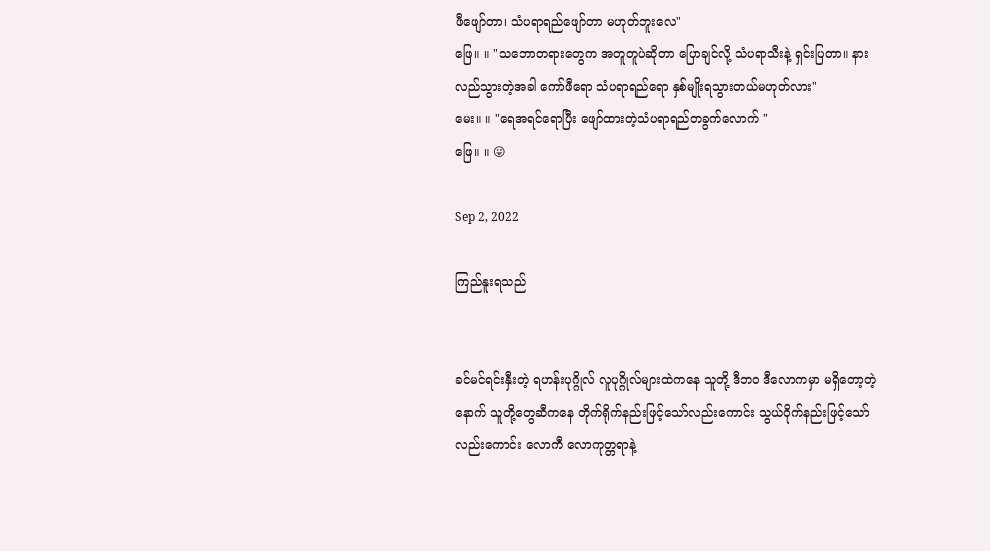ဖီဖျော်တာ၊ သံပရာရည်ဖျော်တာ မဟုတ်ဘူးလေ"
ဖြေ။ ။ "သဘောတရားတွေက အတူတူပဲဆိုတာ ပြောချင်လို့ သံပရာသီးနဲ့ ရှင်းပြတာ။ နားလည်သွားတဲ့အခါ ကော်ဖီရော သံပရာရည်ရော နှစ်မျိုးရသွားတယ်မဟုတ်လား"
မေး။ ။ "ရေအရင်ရောပြီး ဖျော်ထားတဲ့သံပရာရည်တခွက်လောက် "
ဖြေ။ ။ 😛

Sep 2, 2022

ကြည်နူးရသည်


ခင်မင်ရင်းနှီးတဲ့ ရဟန်းပုဂ္ဂိုလ် လူပုဂ္ဂိုလ်များထဲကနေ သူတို့ ဒီဘဝ ဒီလောကမှာ မရှိတော့တဲ့နောက် သူတို့တွေဆီကနေ တိုက်ရိုက်နည်းဖြင့်သော်လည်းကောင်း သွယ်ဝိုက်နည်းဖြင့်သော်လည်းကောင်း လောကီ လောကုတ္တရာနဲ့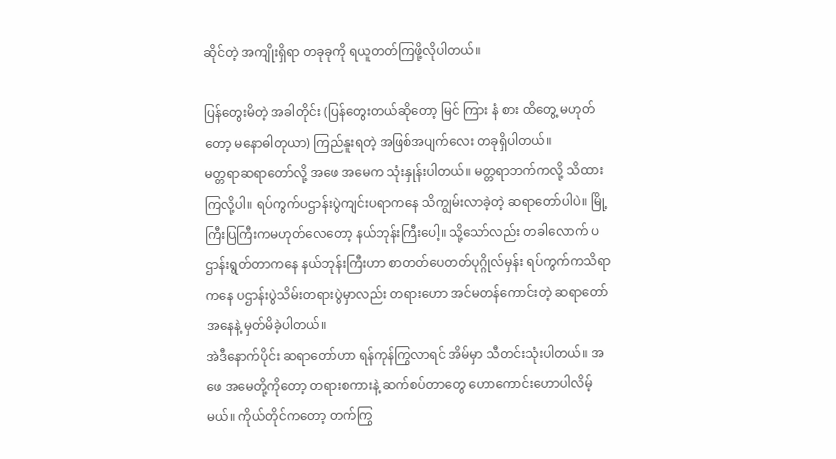ဆိုင်တဲ့ အကျိုးရှိရာ တခုခုကို ရယူတတ်ကြဖို့လိုပါတယ်။

ပြန်တွေးမိတဲ့ အခါတိုင်း (ပြန်တွေးတယ်ဆိုတော့ မြင် ကြား နံ စား ထိတွေ့ မဟုတ်တော့ မနောဓါတုယာ) ကြည်နူးရတဲ့ အဖြစ်အပျက်လေး တခုရှိပါတယ်။
မတ္တရာဆရာတော်လို့ အဖေ အမေက သုံးနှုန်းပါတယ်။ မတ္တရာဘက်ကလို့ သိထားကြလို့ပါ။ ရပ်ကွက်ပဌာန်းပွဲကျင်းပရာကနေ သိကျွမ်းလာခဲ့တဲ့ ဆရာတော်ပါပဲ။ မြို့ကြီးပြကြီးကမဟုတ်လေတော့ နယ်ဘုန်းကြီးပေါ့။ သို့သော်လည်း တခါလောက် ပဌာန်းရွတ်တာကနေ နယ်ဘုန်းကြီးဟာ စာတတ်ပေတတ်ပုဂ္ဂိုလ်မှန်း ရပ်ကွက်ကသိရာကနေ ပဌာန်းပွဲသိမ်းတရားပွဲမှာလည်း တရားဟော အင်မတန်ကောင်းတဲ့ ဆရာတော်အနေနဲ့ မှတ်မိခဲ့ပါတယ်။
အဲဒီနောက်ပိုင်း ဆရာတော်ဟာ ရန်ကုန်ကြွလာရင် အိမ်မှာ သီတင်းသုံးပါတယ်။ အဖေ အမေတို့ကိုတော့ တရားစကားနဲ့ ဆက်စပ်တာတွေ ဟောကောင်းဟောပါလိမ့်မယ်။ ကိုယ်တိုင်ကတော့ တက်ကြွ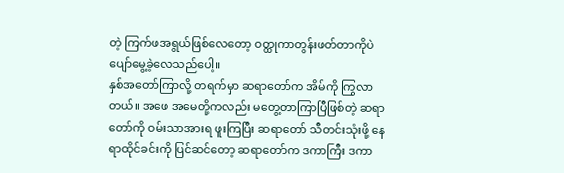တဲ့ ကြက်ဖအရွယ်ဖြစ်လေတော့ ဝတ္ထုကာတွန်းဖတ်တာကိုပဲ ပျော်မွေ့ခဲ့လေသည်ပေါ့။
နှစ်အတော်ကြာလို့ တရက်မှာ ဆရာတော်က အိမ်ကို ကြွလာတယ်။ အဖေ အမေတို့ကလည်း မတွေ့တာကြာပြီဖြစ်တဲ့ ဆရာတော်ကို ဝမ်းသာအားရ ဖူးကြပြီး ဆရာတော် သီတင်းသုံးဖို့ နေရာထိုင်ခင်းကို ပြင်ဆင်တော့ ဆရာတော်က ဒကာကြီး ဒကာ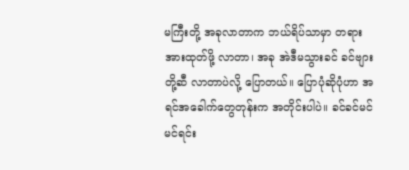မကြီးတို့ အခုလာတာက ဘယ်ရိပ်သာမှာ တရားအားထုတ်ဖို့ လာတာ၊ အခု အဲဒီမသွားခင် ခင်ဗျားတို့ဆီ လာတာပဲလို့ ပြောတယ်။ ပြောပုံဆိုပုံဟာ အရင်အခေါက်တွေတုန်းက အတိုင်းပါပဲ။ ခင်ခင်မင်မင်ရင်း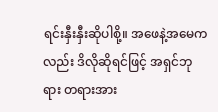ရင်းနှီးနှီးဆိုပါစို့။ အဖေနဲ့အမေကလည်း ဒိလိုဆိုရင်ဖြင့် အရှင်ဘုရား တရားအား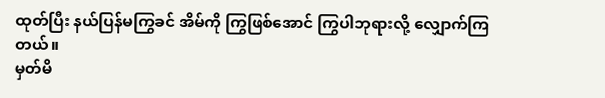ထုတ်ပြီး နယ်ပြန်မကြွခင် အိမ်ကို ကြွဖြစ်အောင် ကြွပါဘုရားလို့ လျှောက်ကြတယ်။
မှတ်မိ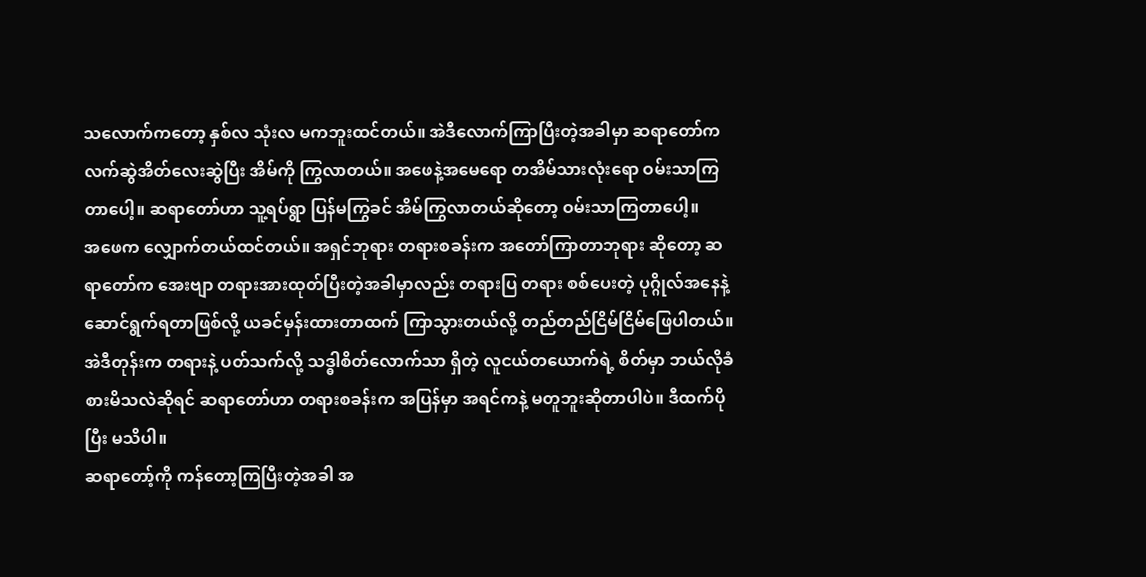သလောက်ကတော့ နှစ်လ သုံးလ မကဘူးထင်တယ်။ အဲဒီလောက်ကြာပြီးတဲ့အခါမှာ ဆရာတော်က လက်ဆွဲအိတ်လေးဆွဲပြီး အိမ်ကို ကြွလာတယ်။ အဖေနဲ့အမေရော တအိမ်သားလုံးရော ဝမ်းသာကြတာပေါ့။ ဆရာတော်ဟာ သူ့ရပ်ရွာ ပြန်မကြွခင် အိမ်ကြွလာတယ်ဆိုတော့ ဝမ်းသာကြတာပေါ့။
အဖေက လျှောက်တယ်ထင်တယ်။ အရှင်ဘုရား တရားစခန်းက အတော်ကြာတာဘုရား ဆိုတော့ ဆရာတော်က အေးဗျာ တရားအားထုတ်ပြီးတဲ့အခါမှာလည်း တရားပြ တရား စစ်ပေးတဲ့ ပုဂ္ဂိုလ်အနေနဲ့ ဆောင်ရွက်ရတာဖြစ်လို့ ယခင်မှန်းထားတာထက် ကြာသွားတယ်လို့ တည်တည်ငြိမ်ငြိမ်ဖြေပါတယ်။ အဲဒီတုန်းက တရားနဲ့ ပတ်သက်လို့ သဒ္ဓါစိတ်လောက်သာ ရှိတဲ့ လူငယ်တယောက်ရဲ့ စိတ်မှာ ဘယ်လိုခံစားမိသလဲဆိုရင် ဆရာတော်ဟာ တရားစခန်းက အပြန်မှာ အရင်ကနဲ့ မတူဘူးဆိုတာပါပဲ။ ဒီထက်ပိုပြီး မသိပါ။
ဆရာတော့်ကို ကန်တော့ကြပြီးတဲ့အခါ အ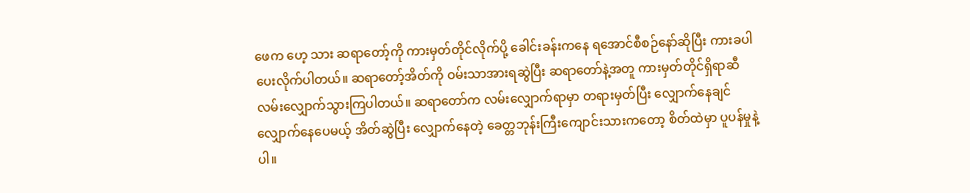ဖေက ဟေ့ သား ဆရာတော့်ကို ကားမှတ်တိုင်လိုက်ပို့ ခေါင်းခန်းကနေ ရအောင်စီစဉ်နော်ဆိုပြီး ကားခပါ ပေးလိုက်ပါတယ်။ ဆရာတော့်အိတ်ကို ဝမ်းသာအားရဆွဲပြီး ဆရာတော်နဲ့အတူ ကားမှတ်တိုင်ရှိရာဆီ လမ်းလျှောက်သွားကြပါတယ်။ ဆရာတော်က လမ်းလျှောက်ရာမှာ တရားမှတ်ပြီး လျှောက်နေချင် လျှောက်နေပေမယ့် အိတ်ဆွဲပြီး လျှောက်နေတဲ့ ခေတ္တဘုန်းကြီးကျောင်းသားကတော့ စိတ်ထဲမှာ ပူပန်မှုနဲ့ပါ။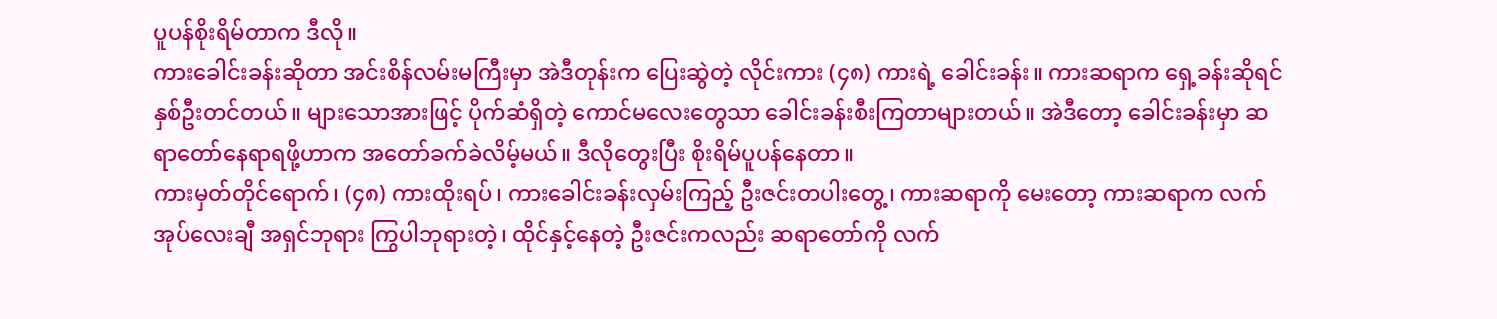ပူပန်စိုးရိမ်တာက ဒီလို။
ကားခေါင်းခန်းဆိုတာ အင်းစိန်လမ်းမကြီးမှာ အဲဒီတုန်းက ပြေးဆွဲတဲ့ လိုင်းကား (၄၈) ကားရဲ့ ခေါင်းခန်း။ ကားဆရာက ရှေ့ခန်းဆိုရင် နှစ်ဦးတင်တယ်။ များသောအားဖြင့် ပိုက်ဆံရှိတဲ့ ကောင်မလေးတွေသာ ခေါင်းခန်းစီးကြတာများတယ်။ အဲဒီတော့ ခေါင်းခန်းမှာ ဆရာတော်နေရာရဖို့ဟာက အတော်ခက်ခဲလိမ့်မယ်။ ဒီလိုတွေးပြီး စိုးရိမ်ပူပန်နေတာ။
ကားမှတ်တိုင်ရောက်၊ (၄၈) ကားထိုးရပ်၊ ကားခေါင်းခန်းလှမ်းကြည့် ဦးဇင်းတပါးတွေ့၊ ကားဆရာကို မေးတော့ ကားဆရာက လက်အုပ်လေးချီ အရှင်ဘုရား ကြွပါဘုရားတဲ့၊ ထိုင်နှင့်နေတဲ့ ဦးဇင်းကလည်း ဆရာတော်ကို လက်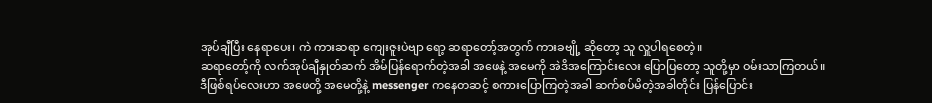အုပ်ချီပြီး နေရာပေး၊ ကဲ ကားဆရာ ကျေးဇူးပဲဗျာ ရော့ ဆရာတော့်အတွက် ကားခဗျို့ ဆိုတော့ သူ လှူပါရစေတဲ့။
ဆရာတော့်ကို လက်အုပ်ချီနှုတ်ဆက် အိမ်ပြန်ရောက်တဲ့အခါ အဖေနဲ့ အမေကို အဲဒိအကြောင်းလေး ပြောပြတော့ သူတို့မှာ ဝမ်းသာကြတယ်။
ဒီဖြစ်ရပ်လေးဟာ အဖေတို့ အမေတို့နဲ့ messenger ကနေတဆင့် စကားပြောကြတဲ့အခါ ဆက်စပ်မိတဲ့အခါတိုင်း ပြန်ပြောင်း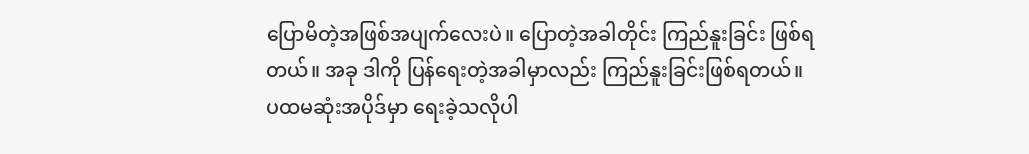ပြောမိတဲ့အဖြစ်အပျက်လေးပဲ။ ပြောတဲ့အခါတိုင်း ကြည်နူးခြင်း ဖြစ်ရတယ်။ အခု ဒါကို ပြန်ရေးတဲ့အခါမှာလည်း ကြည်နူးခြင်းဖြစ်ရတယ်။
ပထမဆုံးအပိုဒ်မှာ ရေးခဲ့သလိုပါ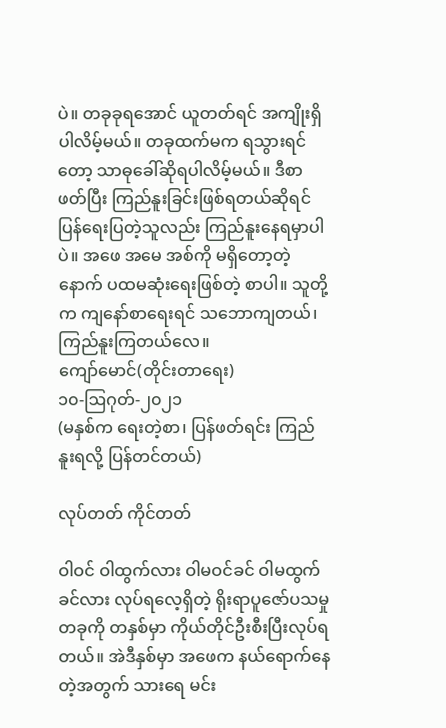ပဲ။ တခုခုရအောင် ယူတတ်ရင် အကျိုးရှိပါလိမ့်မယ်။ တခုထက်မက ရသွားရင်တော့ သာဓုခေါ်ဆိုရပါလိမ့်မယ်။ ဒီစာဖတ်ပြီး ကြည်နူးခြင်းဖြစ်ရတယ်ဆိုရင် ပြန်ရေးပြတဲ့သူလည်း ကြည်နူးနေရမှာပါပဲ။ အဖေ အမေ အစ်ကို မရှိတော့တဲ့နောက် ပထမဆုံးရေးဖြစ်တဲ့ စာပါ။ သူတို့က ကျနော်စာရေးရင် သဘောကျတယ်၊ ကြည်နူးကြတယ်လေ။
ကျော်မောင်(တိုင်းတာရေး)
၁၀-ဩဂုတ်-၂၀၂၁
(မနှစ်က ရေးတဲ့စာ၊ ပြန်ဖတ်ရင်း ကြည်နူးရလို့ ပြန်တင်တယ်)

လုပ်တတ် ကိုင်တတ်

ဝါဝင် ဝါထွက်လား ဝါမဝင်ခင် ဝါမထွက်ခင်လား လုပ်ရလေ့ရှိတဲ့ ရိုးရာပူဇော်ပသမှုတခုကို တနှစ်မှာ ကိုယ်တိုင်ဦးစီးပြီးလုပ်ရတယ်။ အဲဒီနှစ်မှာ အဖေက နယ်ရောက်နေတဲ့အတွက် သားရေ မင်း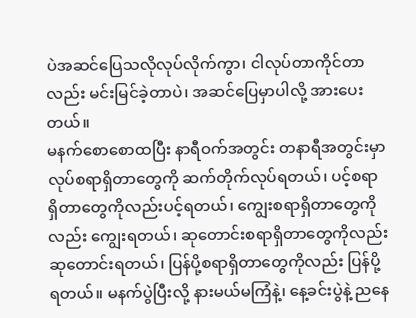ပဲအဆင်ပြေသလိုလုပ်လိုက်ကွာ၊ ငါလုပ်တာကိုင်တာလည်း မင်းမြင်ခဲ့တာပဲ၊ အဆင်ပြေမှာပါလို့ အားပေးတယ်။
မနက်စောစောထပြီး နာရီဝက်အတွင်း တနာရီအတွင်းမှာ လုပ်စရာရှိတာတွေကို ဆက်တိုက်လုပ်ရတယ်၊ ပင့်စရာရှိတာတွေကိုလည်းပင့်ရတယ်၊ ကျွေးစရာရှိတာတွေကိုလည်း ကျွေးရတယ်၊ ဆုတောင်းစရာရှိတာတွေကိုလည်း ဆုတောင်းရတယ်၊ ပြန်ပို့စရာရှိတာတွေကိုလည်း ပြန်ပို့ရတယ်။ မနက်ပွဲပြီးလို့ နားမယ်မကြံနဲ့၊ နေ့ခင်းပွဲနဲ့ ညနေ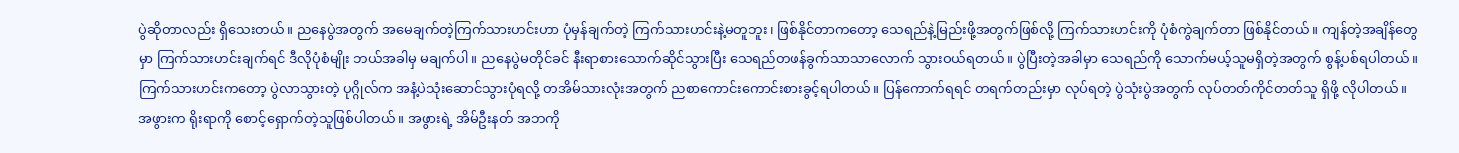ပွဲဆိုတာလည်း ရှိသေးတယ်။ ညနေပွဲအတွက် အမေချက်တဲ့ကြက်သားဟင်းဟာ ပုံမှန်ချက်တဲ့ ကြက်သားဟင်းနဲ့မတူဘူး၊ ဖြစ်နိုင်တာကတော့ သေရည်နဲ့မြည်းဖို့အတွက်ဖြစ်လို့ ကြက်သားဟင်းကို ပုံစံကွဲချက်တာ ဖြစ်နိုင်တယ်။ ကျန်တဲ့အချိန်တွေမှာ ကြက်သားဟင်းချက်ရင် ဒီလိုပုံစံမျိုး ဘယ်အခါမှ မချက်ပါ။ ညနေပွဲမတိုင်ခင် နီးရာစားသောက်ဆိုင်သွားပြီး သေရည်တဖန်ခွက်သာသာလောက် သွားဝယ်ရတယ်။ ပွဲပြီးတဲ့အခါမှာ သေရည်ကို သောက်မယ့်သူမရှိတဲ့အတွက် စွန့်ပစ်ရပါတယ်။ ကြက်သားဟင်းကတော့ ပွဲလာသွားတဲ့ ပုဂ္ဂိုလ်က အနံ့ပဲသုံးဆောင်သွားပုံရလို့ တအိမ်သားလုံးအတွက် ညစာကောင်းကောင်းစားခွင့်ရပါတယ်။ ပြန်ကောက်ရရင် တရက်တည်းမှာ လုပ်ရတဲ့ ပွဲသုံးပွဲအတွက် လုပ်တတ်ကိုင်တတ်သူ ရှိဖို့ လိုပါတယ်။
အဖွားက ရိုးရာကို စောင့်ရှောက်တဲ့သူဖြစ်ပါတယ်။ အဖွားရဲ့ အိမ်ဦးနတ် အဘကို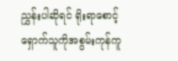ညွှန်းပါဆိုရင် ရိုးရာစောင့်ရှောက်သူကိုအစွမ်းကုန်ကူ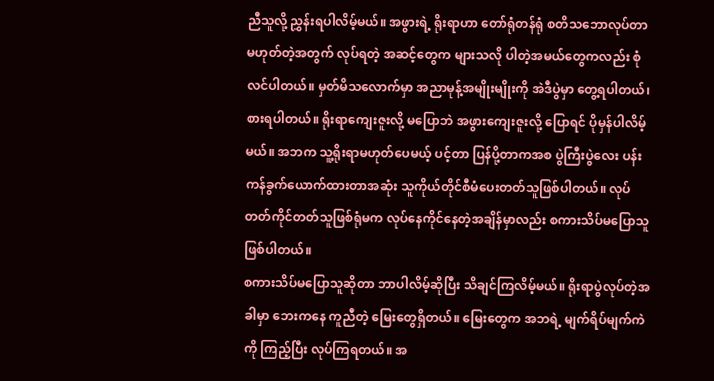ညီသူလို့ ညွှန်းရပါလိမ့်မယ်။ အဖွားရဲ့ ရိုးရာဟာ တော်ရုံတန်ရုံ စတိသဘောလုပ်တာမဟုတ်တဲ့အတွက် လုပ်ရတဲ့ အဆင့်တွေက များသလို ပါတဲ့အမယ်တွေကလည်း စုံလင်ပါတယ်။ မှတ်မိသလောက်မှာ အညာမုန့်အမျိုးမျိုးကို အဲဒီပွဲမှာ တွေ့ရပါတယ်၊ စားရပါတယ်။ ရိုးရာကျေးဇူးလို့ မပြောဘဲ အဖွားကျေးဇူးလို့ ပြောရင် ပိုမှန်ပါလိမ့်မယ်။ အဘက သူ့ရိုးရာမဟုတ်ပေမယ့် ပင့်တာ ပြန်ပို့တာကအစ ပွဲကြီးပွဲလေး ပန်းကန်ခွက်ယောက်ထားတာအဆုံး သူကိုယ်တိုင်စီမံပေးတတ်သူဖြစ်ပါတယ်။ လုပ်တတ်ကိုင်တတ်သူဖြစ်ရုံမက လုပ်နေကိုင်နေတဲ့အချိန်မှာလည်း စကားသိပ်မပြောသူဖြစ်ပါတယ်။
စကားသိပ်မပြောသူဆိုတာ ဘာပါလိမ့်ဆိုပြီး သိချင်ကြလိမ့်မယ်။ ရိုးရာပွဲလုပ်တဲ့အခါမှာ ဘေးကနေ ကူညီတဲ့ မြေးတွေရှိတယ်။ မြေးတွေက အဘရဲ့ မျက်ရိပ်မျက်ကဲကို ကြည့်ပြီး လုပ်ကြရတယ်။ အ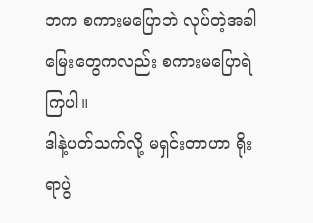ဘက စကားမပြောဘဲ လုပ်တဲ့အခါ မြေးတွေကလည်း စကားမပြောရဲကြပါ။
ဒါနဲ့ပတ်သက်လို့ မရှင်းတာဟာ ရိုးရာပွဲ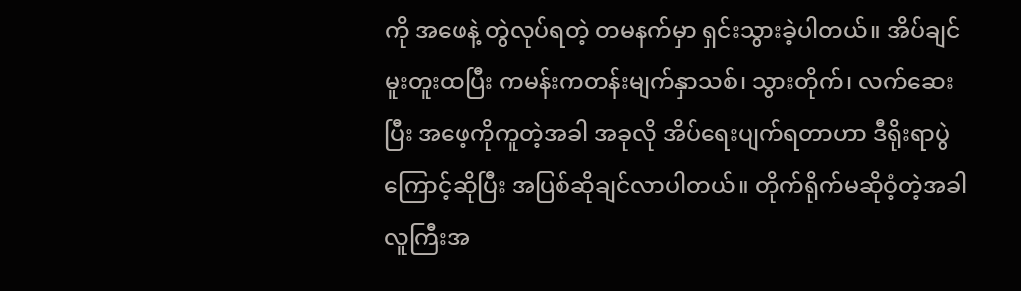ကို အဖေနဲ့ တွဲလုပ်ရတဲ့ တမနက်မှာ ရှင်းသွားခဲ့ပါတယ်။ အိပ်ချင်မူးတူးထပြီး ကမန်းကတန်းမျက်နှာသစ်၊ သွားတိုက်၊ လက်ဆေးပြီး အဖေ့ကိုကူတဲ့အခါ အခုလို အိပ်ရေးပျက်ရတာဟာ ဒီရိုးရာပွဲကြောင့်ဆိုပြီး အပြစ်ဆိုချင်လာပါတယ်။ တိုက်ရိုက်မဆိုဝံ့တဲ့အခါ လူကြီးအ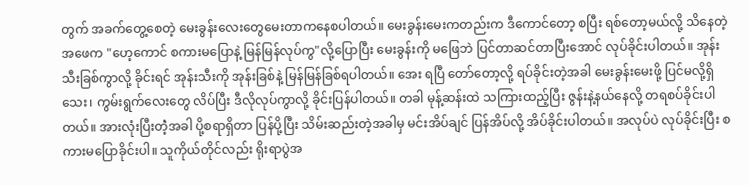တွက် အခက်တွေ့စေတဲ့ မေးခွန်းလေးတွေမေးတာကနေစပါတယ်။ မေးခွန်းမေးကတည်းက ဒီကောင်တော့ စပြီး ရစ်တော့မယ်လို့ သိနေတဲ့အဖေက "ဟေ့ကောင် စကားမပြောနဲ့ မြန်မြန်လုပ်ကွ"လို့ပြောပြီး မေးခွန်းကို မဖြေဘဲ ပြင်တာဆင်တာပြီးအောင် လုပ်ခိုင်းပါတယ်။ အုန်းသီးခြစ်ကွာလို့ ခိုင်းရင် အုန်းသီးကို အုန်းခြစ်နဲ့ မြန်မြန်ခြစ်ရပါတယ်။ အေး ရပြီ တော်တော့လို့ ရပ်ခိုင်းတဲ့အခါ မေးခွန်းမေးဖို့ ပြင်မလို့ရှိသေး၊ ကွမ်းရွက်လေးတွေ လိပ်ပြီး ဒီလိုလုပ်ကွာလို့ ခိုင်းပြန်ပါတယ်။ တခါ မုန့်ဆန်းထဲ သကြားထည့်ပြီး ဇွန်းနဲ့နယ်နေလို့ တရစပ်ခိုင်းပါတယ်။ အားလုံးပြီးတဲံ့အခါ ပို့စရာရှိတာ ပြန်ပို့ပြီး သိမ်းဆည်းတဲ့အခါမှ မင်းအိပ်ချင် ပြန်အိပ်လို့ အိပ်ခိုင်းပါတယ်။ အလုပ်ပဲ လုပ်ခိုင်းပြီး စကားမပြောခိုင်းပါ။ သူကိုယ်တိုင်လည်း ရိုးရာပွဲအ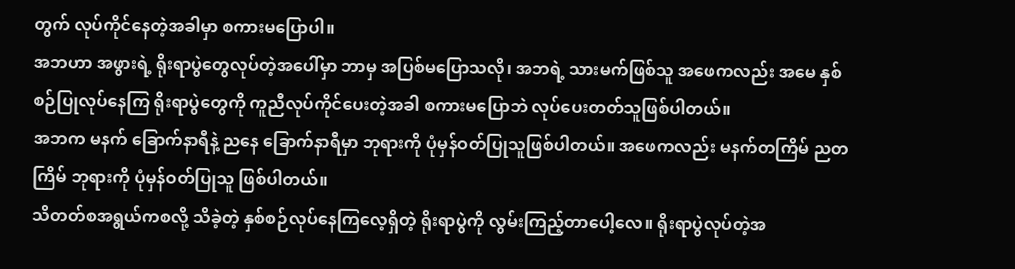တွက် လုပ်ကိုင်နေတဲ့အခါမှာ စကားမပြောပါ။
အဘဟာ အဖွားရဲ့ ရိုးရာပွဲတွေလုပ်တဲ့အပေါ်မှာ ဘာမှ အပြစ်မပြောသလို၊ အဘရဲ့ သားမက်ဖြစ်သူ အဖေကလည်း အမေ နှစ်စဉ်ပြုလုပ်နေကြ ရိုးရာပွဲတွေကို ကူညီလုပ်ကိုင်ပေးတဲ့အခါ စကားမပြောဘဲ လုပ်ပေးတတ်သူဖြစ်ပါတယ်။
အဘက မနက် ခြောက်နာရီနဲ့ ညနေ ခြောက်နာရီမှာ ဘုရားကို ပုံမှန်ဝတ်ပြုသူဖြစ်ပါတယ်။ အဖေကလည်း မနက်တကြိမ် ညတကြိမ် ဘုရားကို ပုံမှန်ဝတ်ပြုသူ ဖြစ်ပါတယ်။
သိတတ်စအရွယ်ကစလို့ သိခဲ့တဲ့ နှစ်စဉ်လုပ်နေကြလေ့ရှိတဲ့ ရိုးရာပွဲကို လွမ်းကြည့်တာပေါ့လေ။ ရိုးရာပွဲလုပ်တဲ့အ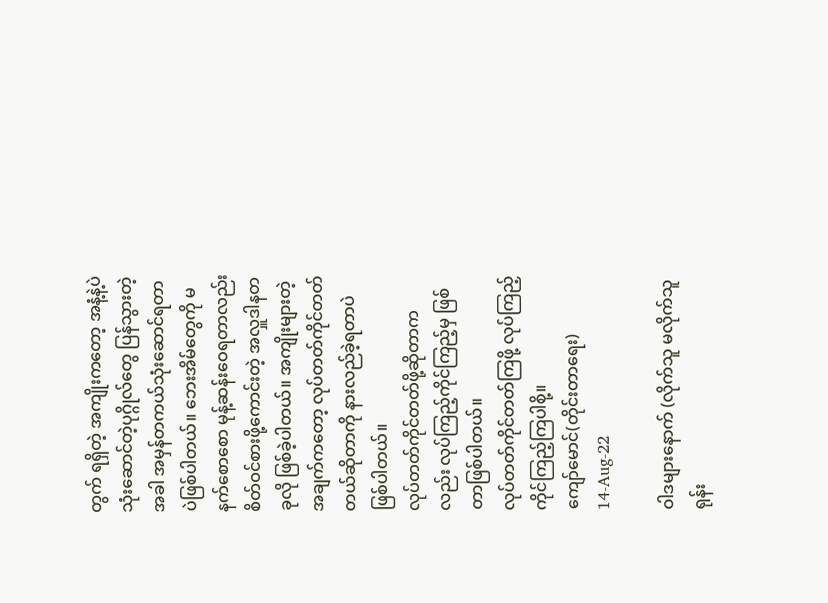တွက် ရရှိတဲ့ အကျိုးကတော့ အနံ့နဲ့ပဲ သုံးဆောင်တဲ့ပုဂ္ဂိုလ်တွေ ပြန်သွားတဲ့အခါ အမှန်တကယ်သုံးဆောင်ရတာပဲဖြစ်ပါတယ်။ ဘေးအိမ်တွေကို မနက်စောစော မုန့်ဆန်းဝေရတာလည်း စိတ်ဝင်စားဖို့ကောင်းတဲ့ အလှူဒါနတခုလို ဖြစ်ခဲ့ပါတယ်။ အကျိုးများတဲ့အချက်ကတော့ လုပ်တတ်ကိုင်တတ်တယ်ဆိုတာကို နားလည်ခဲ့ရတာပဲဖြစ်ပါတယ်။
လုပ်တတ်ကိုင်တတ်ဖို့ဆိုတာကလည်း လုပ်ကြည့်ကိုင်ကြည့်မှ ဖြစ်တာဖြစ်ပါတယ်။
လုပ်တတ်ကိုင်တတ်ကြဖို့ လုပ်ကြည့်ကိုင်ကြည့်ကြပါစို့။
ကျော်မောင်(တိုင်းတာရေး)
14-Aug-22

ဝါဒများနောက် (လိုက်သူ မလိုက်သူ ရုန်း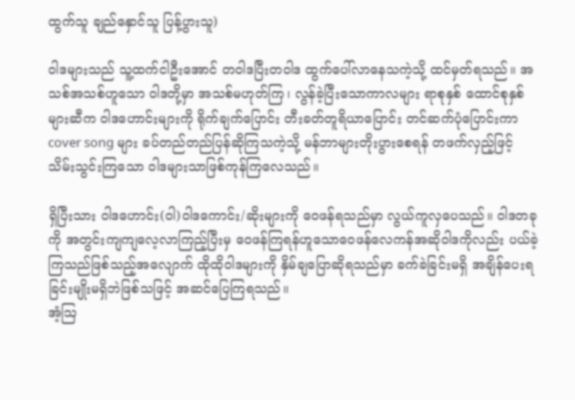ထွက်သူ ချည်နှောင်သူ ပြန့်ပွားသူ)

ဝါဒများသည် သူ့ထက်ငါဦးအောင် တဝါဒပြီးတဝါဒ ထွက်ပေါ်လာနေသကဲ့သို့ ထင်မှတ်ရသည်။ အသစ်အသစ်ဟူသော ဝါဒတို့မှာ အသစ်မဟုတ်ကြ၊ လွန်ခဲ့ပြီးသောကာလများ ရာစုနှစ် ထောင်စုနှစ်များဆီက ဝါဒဟောင်းများကို ရိုက်ချက်ပြောင်း တီးခတ်တူရိယာပြောင်း တင်ဆက်ပုံပြောင်းကာ cover song များ ခပ်တည်တည်ပြန်ဆိုကြသကဲ့သို့ မန်ဘာများတိုးပွားစေရန် တဖက်လှည့်ဖြင့် သိမ်းသွင်းကြသော ဝါဒများသာဖြစ်ကုန်ကြလေသည်။

ရှိပြီးသား ဝါဒဟောင်း(ဝါ)ဝါဒကောင်း/ဆိုးများကို ဝေဖန်ရသည်မှာ လွယ်ကူလှပေသည်။ ဝါဒတခုကို အတွင်းကျကျလေ့လာကြည့်ပြီးမှ ဝေဖန်ကြရန်ဟူသောဝေဖန်လေကန်အဆိုဝါဒကိုလည်း ပယ်ခဲ့ကြသည်ဖြစ်သည့်အလျောက် ထိုထိုဝါဒများကို နှိမ်ချပြောဆိုရသည်မှာ ခက်ခဲခြင်းမရှိ အချိန်ပေးရခြင်းမျိုးမရှိဘဲဖြစ်သဖြင့် အဆင်ပြေကြရသည်။
အံ့ဩ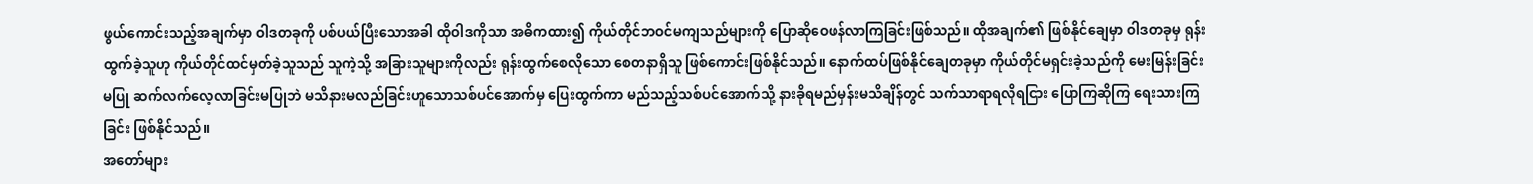ဖွယ်ကောင်းသည့်အချက်မှာ ဝါဒတခုကို ပစ်ပယ်ပြီးသောအခါ ထိုဝါဒကိုသာ အဓိကထား၍ ကိုယ်တိုင်ဘဝင်မကျသည်များကို ပြောဆိုဝေဖန်လာကြခြင်းဖြစ်သည်။ ထိုအချက်၏ ဖြစ်နိုင်ချေမှာ ဝါဒတခုမှ ရုန်းထွက်ခဲ့သူဟု ကိုယ်တိုင်ထင်မှတ်ခဲ့သူသည် သူကဲ့သို့ အခြားသူများကိုလည်း ရုန်းထွက်စေလိုသော စေတနာရှိသူ ဖြစ်ကောင်းဖြစ်နိုင်သည်။ နောက်ထပ်ဖြစ်နိုင်ချေတခုမှာ ကိုယ်တိုင်မရှင်းခဲ့သည်ကို မေးမြန်းခြင်းမပြု ဆက်လက်လေ့လာခြင်းမပြုဘဲ မသိနားမလည်ခြင်းဟူသောသစ်ပင်အောက်မှ ပြေးထွက်ကာ မည်သည့်သစ်ပင်အောက်သို့ နားခိုရမည်မှန်းမသိချိန်တွင် သက်သာရာရလိုရငြား ပြောကြဆိုကြ ရေးသားကြခြင်း ဖြစ်နိုင်သည်။
အတော်များ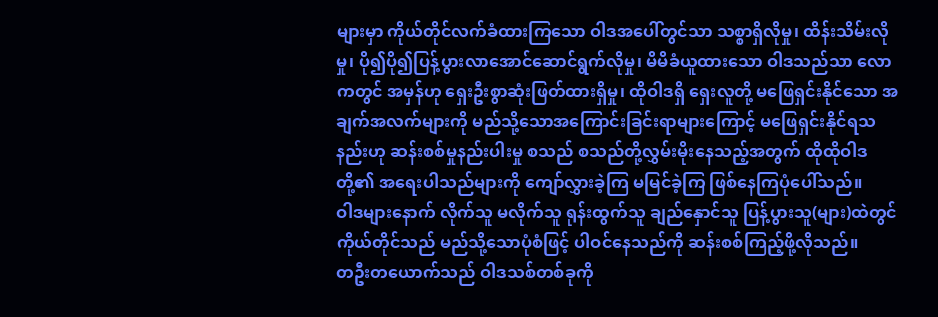များမှာ ကိုယ်တိုင်လက်ခံထားကြသော ဝါဒအပေါ်တွင်သာ သစ္စာရှိလိုမှု၊ ထိန်းသိမ်းလိုမှု၊ ပို၍ပို၍ပြန့်ပွားလာအောင်ဆောင်ရွက်လိုမှု၊ မိမိခံယူထားသော ဝါဒသည်သာ လောကတွင် အမှန်ဟု ရှေးဦးစွာဆုံးဖြတ်ထားရှိမှု၊ ထိုဝါဒရှိ ရှေးလူတို့ မဖြေရှင်းနိုင်သော အချက်အလက်များကို မည်သို့သောအကြောင်းခြင်းရာများကြောင့် မဖြေရှင်းနိုင်ရသနည်းဟု ဆန်းစစ်မှုနည်းပါးမှု စသည် စသည်တို့လွှမ်းမိုးနေသည့်အတွက် ထိုထိုဝါဒတို့၏ အရေးပါသည်များကို ကျော်လွှားခဲ့ကြ မမြင်ခဲ့ကြ ဖြစ်နေကြပုံပေါ်သည်။
ဝါဒများနောက် လိုက်သူ မလိုက်သူ ရုန်းထွက်သူ ချည်နှောင်သူ ပြန့်ပွားသူ(များ)ထဲတွင် ကိုယ်တိုင်သည် မည်သို့သောပုံစံဖြင့် ပါဝင်နေသည်ကို ဆန်းစစ်ကြည့်ဖို့လိုသည်။
တဦးတယောက်သည် ဝါဒသစ်တစ်ခုကို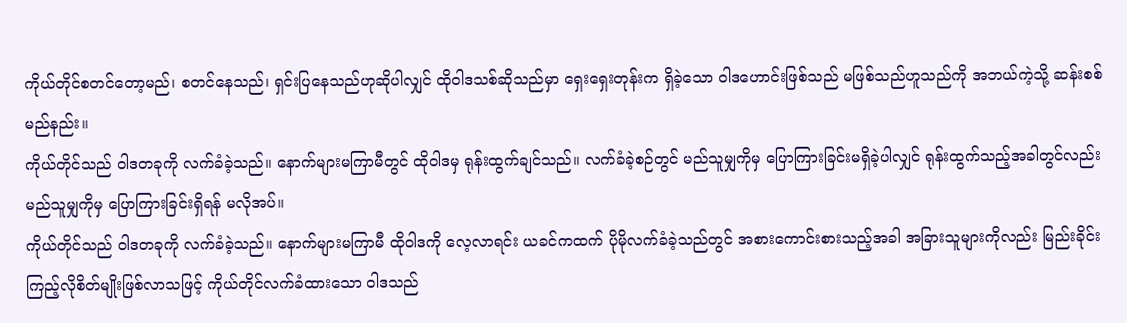ကိုယ်တိုင်စတင်တော့မည်၊ စတင်နေသည်၊ ရှင်းပြနေသည်ဟုဆိုပါလျှင် ထိုဝါဒသစ်ဆိုသည်မှာ ရှေးရှေးတုန်းက ရှိခဲ့သော ဝါဒဟောင်းဖြစ်သည် မဖြစ်သည်ဟူသည်ကို အဘယ်ကဲ့သို့ ဆန်းစစ်မည်နည်း။
ကိုယ်တိုင်သည် ဝါဒတခုကို လက်ခံခဲ့သည်။ နောက်များမကြာမီတွင် ထိုဝါဒမှ ရုန်းထွက်ချင်သည်။ လက်ခံခဲ့စဉ်တွင် မည်သူမျှကိုမှ ပြောကြားခြင်းမရှိခဲ့ပါလျှင် ရုန်းထွက်သည့်အခါတွင်လည်း မည်သူမျှကိုမှ ပြောကြားခြင်းရှိရန် မလိုအပ်။
ကိုယ်တိုင်သည် ဝါဒတခုကို လက်ခံခဲ့သည်။ နောက်များမကြာမီ ထိုဝါဒကို လေ့လာရင်း ယခင်ကထက် ပိုမိုလက်ခံခဲ့သည်တွင် အစားကောင်းစားသည့်အခါ အခြားသူများကိုလည်း မြည်းခိုင်းကြည့်လိုစိတ်မျိုးဖြစ်လာသဖြင့် ကိုယ်တိုင်လက်ခံထားသော ဝါဒသည်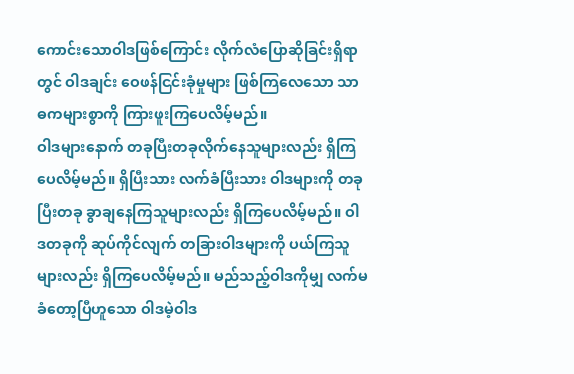ကောင်းသောဝါဒဖြစ်ကြောင်း လိုက်လံပြောဆိုခြင်းရှိရာတွင် ဝါဒချင်း ဝေဖန်ငြင်းခုံမှုများ ဖြစ်ကြလေသော သာဓကများစွာကို ကြားဖူးကြပေလိမ့်မည်။
ဝါဒများနောက် တခုပြီးတခုလိုက်နေသူများလည်း ရှိကြပေလိမ့်မည်။ ရှိပြီးသား လက်ခံပြီးသား ဝါဒများကို တခုပြီးတခု ခွာချနေကြသူများလည်း ရှိကြပေလိမ့်မည်။ ဝါဒတခုကို ဆုပ်ကိုင်လျက် တခြားဝါဒများကို ပယ်ကြသူများလည်း ရှိကြပေလိမ့်မည်။ မည်သည့်ဝါဒကိုမျှ လက်မခံတော့ပြီဟူသော ဝါဒမဲ့ဝါဒ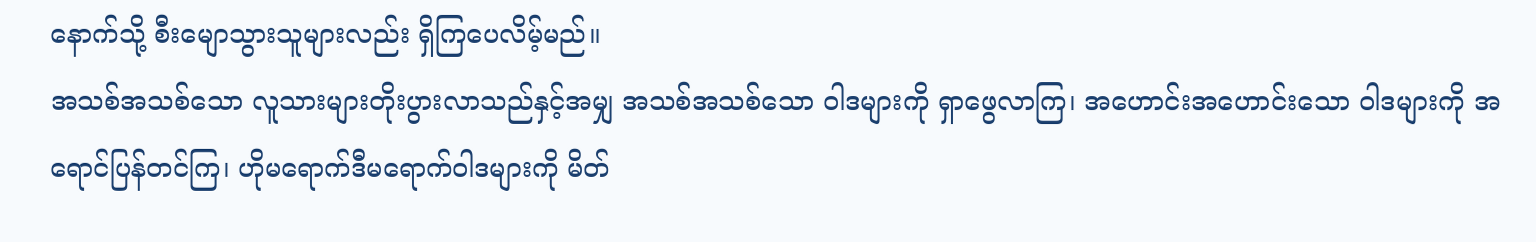နောက်သို့ စီးမျောသွားသူများလည်း ရှိကြပေလိမ့်မည်။
အသစ်အသစ်သော လူသားများတိုးပွားလာသည်နှင့်အမျှ အသစ်အသစ်သော ဝါဒများကို ရှာဖွေလာကြ၊ အဟောင်းအဟောင်းသော ဝါဒများကို အရောင်ပြန်တင်ကြ၊ ဟိုမရောက်ဒီမရောက်ဝါဒများကို မိတ်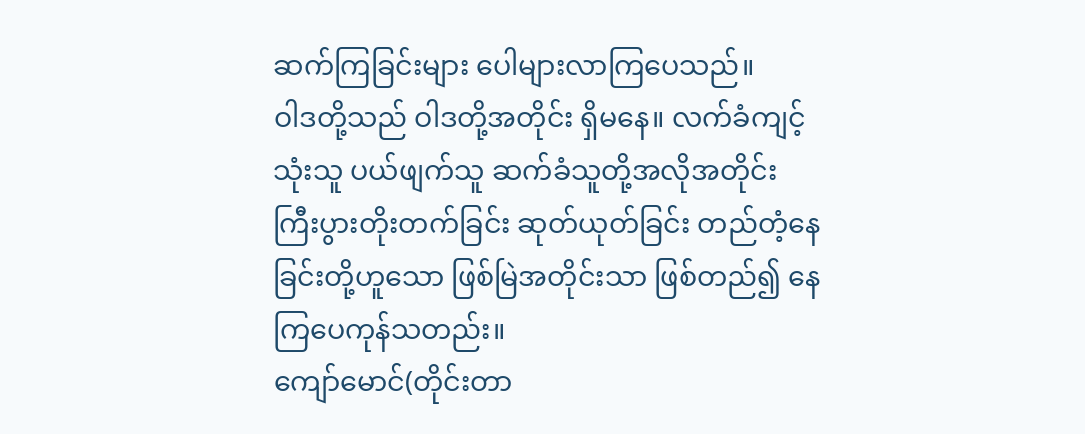ဆက်ကြခြင်းများ ပေါများလာကြပေသည်။
ဝါဒတို့သည် ဝါဒတို့အတိုင်း ရှိမနေ။ လက်ခံကျင့်သုံးသူ ပယ်ဖျက်သူ ဆက်ခံသူတို့အလိုအတိုင်း ကြီးပွားတိုးတက်ခြင်း ဆုတ်ယုတ်ခြင်း တည်တံ့နေခြင်းတို့ဟူသော ဖြစ်မြဲအတိုင်းသာ ဖြစ်တည်၍ နေကြပေကုန်သတည်း။
ကျော်မောင်(တိုင်းတာ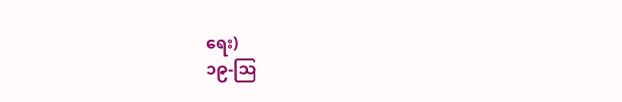ရေး)
၁၉-ဩ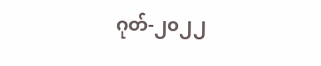ဂုတ်-၂၀၂၂